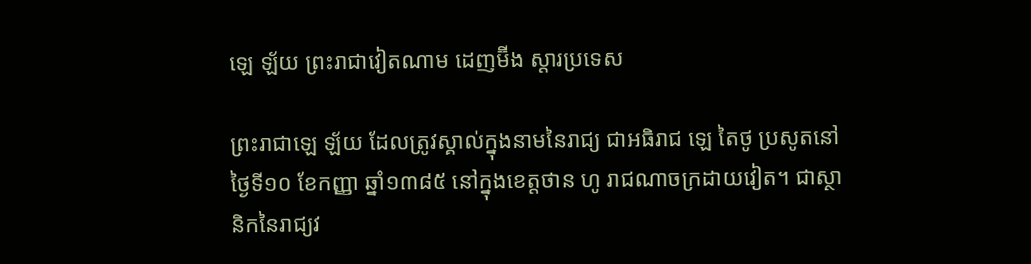ឡេ ឡ័យ ព្រះរាជាវៀតណាម ដេញម៊ីង ស្តារប្រទេស

ព្រះរាជាឡេ ឡ័យ ដែលត្រូវស្គាល់ក្នុងនាមនៃរាជ្យ ជាអធិរាជ ឡេ តៃថូ ប្រសូតនៅថ្ងៃទី១០ ខែកញ្ញា ឆ្នាំ១៣៨៥ នៅក្នុងខេត្តថាន ហូ រាជណាចក្រដាយវៀត។ ជាស្ថានិកនៃរាជ្យវ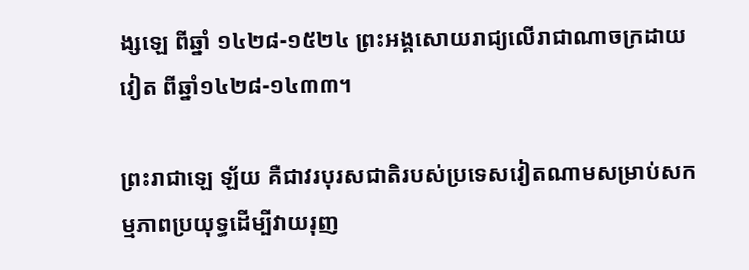ង្សឡេ ពីឆ្នាំ ១៤២៨-១៥២៤ ព្រះអង្គសោយរាជ្យលើរាជាណាចក្រដាយវៀត ពីឆ្នាំ១៤២៨-១៤៣៣។

ព្រះរាជាឡេ ឡ័យ គឺជាវរបុរសជាតិរបស់ប្រទេសវៀតណាមសម្រាប់សកម្មភាពប្រយុទ្ធដើម្បីវាយរុញ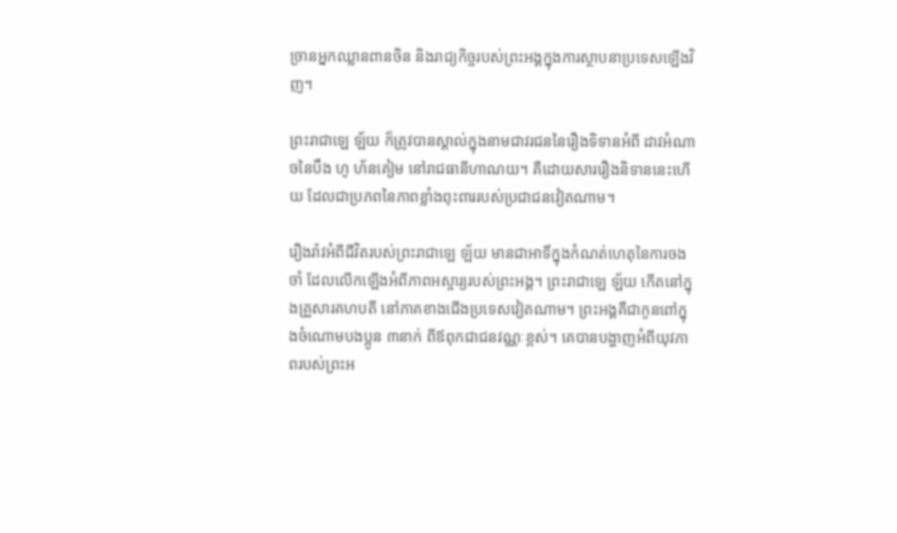ច្រានអ្នកឈ្លានពានចិន និងរាជ្យកិច្ចរបស់ព្រះអង្គក្នុងការស្ថាបនាប្រទេសឡើងវិញ។

ព្រះរាជាឡេ ឡ័យ ក៏ត្រូវបានស្គាល់ក្នុងនាមជាវរជននៃរឿងទិទានអំពី ដាវអំណាចនៃបឹង ហូ ហ័នគៀម នៅរាជធានីហាណយ។ គឺដោយសាររឿងនិទាននេះហើយ ដែលជាប្រភពនៃភាពខ្លាំងពុះពាររបស់ប្រជាជនវៀតណាម។

រឿងរ៉ាវអំពីជីវិតរបស់ព្រះរាជាឡេ ឡ័យ មានជាអាទិ៍ក្នុងកំណត់ហេតុនៃការចងចាំ ដែលលើកឡើងអំពីភាពអស្ចារ្យរបស់ព្រះអង្គ។ ព្រះរាជាឡេ ឡ័យ កើតនៅក្នុងគ្រួសារគហបតី នៅភាគខាងជើងប្រទេសវៀតណាម។ ព្រះអង្គគឺជាកូនពៅក្នុងចំណោមបងប្អូន ៣នាក់ ពីឪពុកជាជនវណ្ណៈខ្ពស់។ គេបានបង្ហាញអំពីយុវភាពរបស់ព្រះអ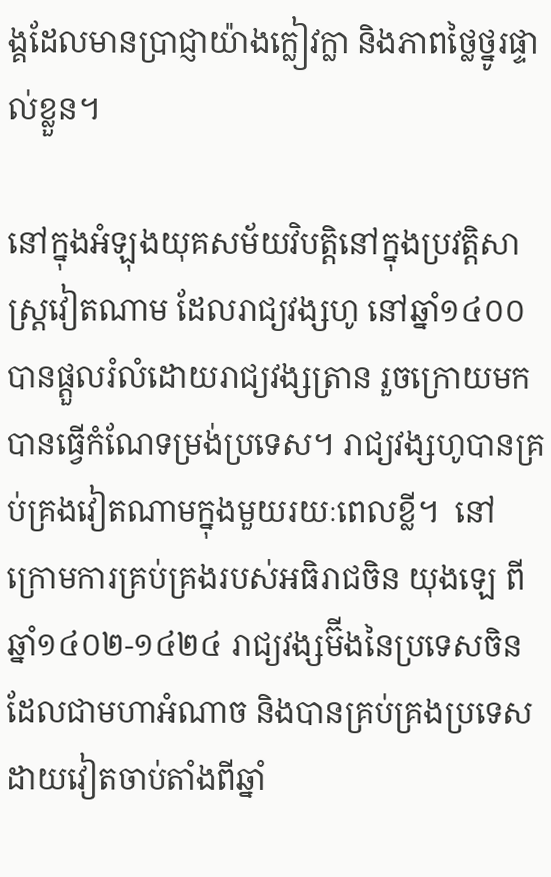ង្គដែលមានប្រាជ្ញាយ៉ាងក្លៀវក្លា និងភាពថ្លៃថ្នូរផ្ទាល់ខ្លួន។

នៅក្នុងអំឡុងយុគសម័យវិបត្តិនៅក្នុងប្រវត្តិសាស្រ្តវៀតណាម ដែលរាជ្យវង្សហូ នៅឆ្នាំ១៤០០ បានផ្តួលរំលំដោយរាជ្យវង្សត្រាន រួចក្រោយមកបានធ្វើកំណែទម្រង់ប្រទេស។ រាជ្យវង្សហូបានគ្រប់គ្រងវៀតណាមក្នុងមួយរយៈពេលខ្លី។  នៅក្រោមការគ្រប់គ្រងរបស់អធិរាជចិន យុងឡេ ពីឆ្នាំ១៤០២-១៤២៤ រាជ្យវង្សម៊ីងនៃប្រទេសចិន ដែលជាមហាអំណាច និងបានគ្រប់គ្រងប្រទេសដាយវៀតចាប់តាំងពីឆ្នាំ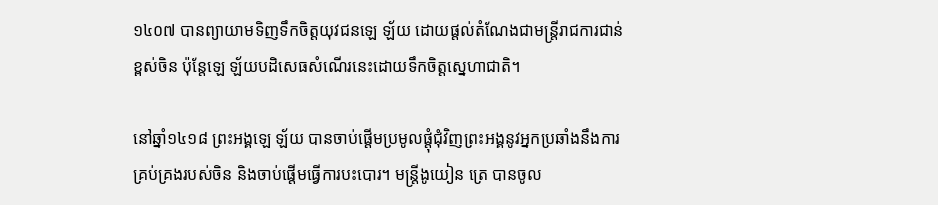១៤០៧ បានព្យាយាមទិញទឹកចិត្តយុវជនឡេ ឡ័យ ដោយផ្តល់តំណែងជាមន្រ្តីរាជការជាន់ខ្ពស់ចិន ប៉ុន្តែឡេ ឡ័យបដិសេធសំណើរនេះដោយទឹកចិត្តស្នេហាជាតិ។

នៅឆ្នាំ១៤១៨ ព្រះអង្គឡេ ឡ័យ បានចាប់ផ្តើមប្រមូលផ្តុំជុំវិញព្រះអង្គនូវអ្នកប្រឆាំងនឹងការគ្រប់គ្រងរបស់ចិន និងចាប់ផ្តើមធ្វើការបះបោរ។ មន្រ្តីងូយៀន ត្រេ បានចូល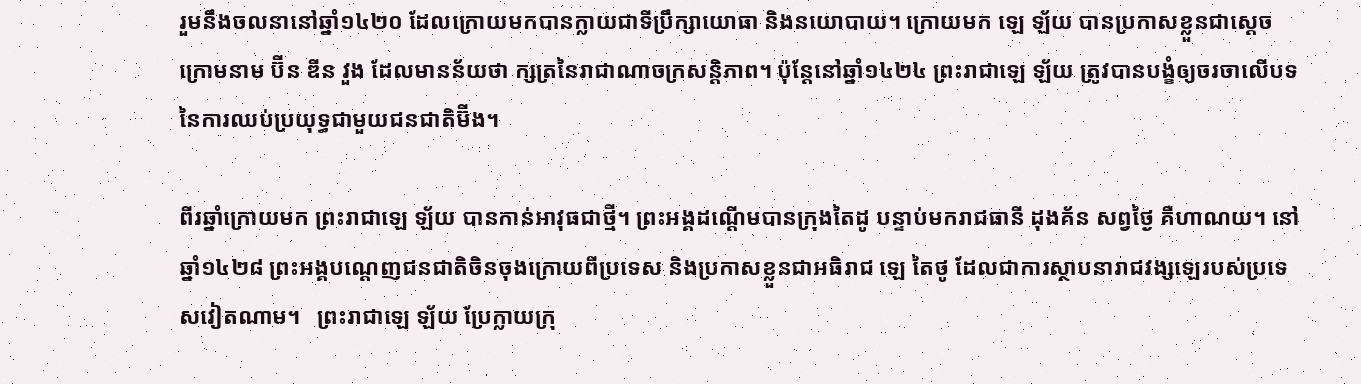រួមនឹងចលនានៅឆ្នាំ១៤២០ ដែលក្រោយមកបានក្លាយជាទីប្រឹក្សាយោធា និងនយោបាយ។ ក្រោយមក ឡេ ឡ័យ បានប្រកាសខ្លួនជាស្តេច ក្រោមនាម ប៊ីន ឌីន វួង ដែលមានន័យថា ក្សត្រនៃរាជាណាចក្រសន្តិភាព។ ប៉ុន្តែនៅឆ្នាំ១៤២៤ ព្រះរាជាឡេ ឡ័យ ត្រូវបានបង្ខំឲ្យចរចាលើបទនៃការឈប់ប្រយុទ្ធជាមួយជនជាតិម៊ីង។

ពីរឆ្នាំក្រោយមក ព្រះរាជាឡេ ឡ័យ បានកាន់អាវុធជាថ្មី។ ព្រះអង្គដណ្តើមបានក្រុងតៃដូ បន្ទាប់មករាជធានី ដុងគ័ន សព្វថ្ងៃ គឺហាណយ។ នៅឆ្នាំ១៤២៨ ព្រះអង្គបណ្តេញជនជាតិចិនចុងក្រោយពីប្រទេស និងប្រកាសខ្លួនជាអធិរាជ ឡេ តៃថូ ដែលជាការស្ថាបនារាជវង្សឡេរបស់ប្រទេសវៀតណាម។   ព្រះរាជាឡេ ឡ័យ ប្រែក្លាយក្រុ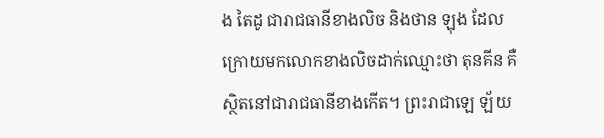ង តៃដូ ជារាជធានីខាងលិច និងថាន ឡុង ដែលក្រោយមកលោកខាងលិចដាក់ឈ្មោះថា តុនគីន គឺស្ថិតនៅជារាជធានីខាងកើត។ ព្រះរាជាឡេ ឡ័យ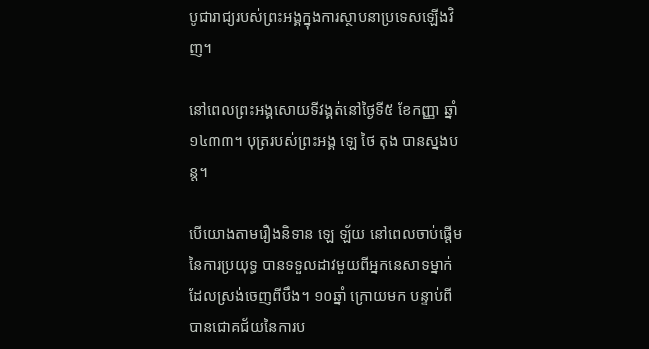បូជារាជ្យរបស់ព្រះអង្គក្នុងការស្ថាបនាប្រទេសឡើងវិញ។

នៅពេលព្រះអង្គសោយទីវង្គត់នៅថ្ងៃទី៥ ខែកញ្ញា ឆ្នាំ១៤៣៣។ បុត្ររបស់ព្រះអង្គ ឡេ ថៃ តុង បានស្នងបន្ត។

បើយោងតាមរឿងនិទាន ឡេ ឡ័យ នៅពេលចាប់ផ្តើមនៃការប្រយុទ្ធ បានទទួលដាវមួយពីអ្នកនេសាទម្នាក់ដែលស្រង់ចេញពីបឹង។ ១០ឆ្នាំ ក្រោយមក បន្ទាប់ពីបានជោគជ័យនៃការប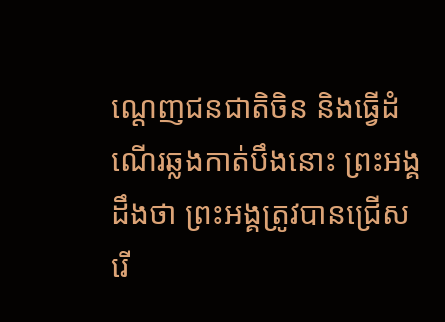ណ្តេញជនជាតិចិន និងធ្វើដំណើរឆ្លងកាត់បឹងនោះ ព្រះអង្គដឹងថា ព្រះអង្គត្រូវបានជ្រើសរើ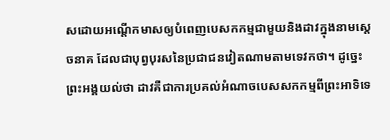សដោយអណ្តើកមាសឲ្យបំពេញបេសកកម្មជាមួយនិងដាវក្នុងនាមស្តេចនាគ ដែលជាបុព្វបុរសនៃប្រជាជនវៀតណាមតាមទេវកថា។ ដូច្នេះព្រះអង្គយល់ថា ដាវគឺជាការប្រគល់អំណាចបេសសកកម្មពីព្រះអាទិទេ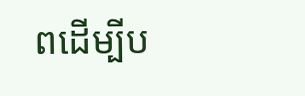ពដើម្បីប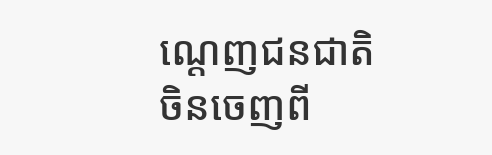ណ្តេញជនជាតិចិនចេញពី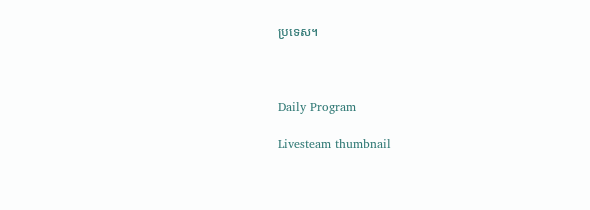ប្រទេស។



Daily Program

Livesteam thumbnail